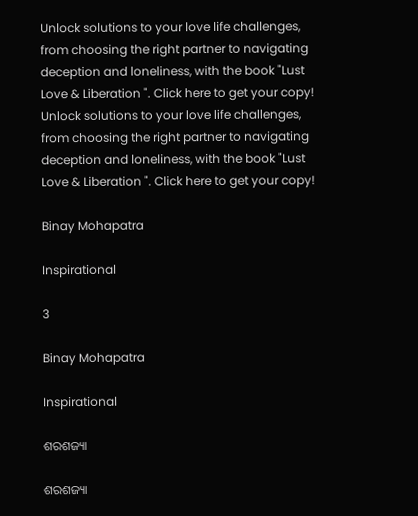Unlock solutions to your love life challenges, from choosing the right partner to navigating deception and loneliness, with the book "Lust Love & Liberation ". Click here to get your copy!
Unlock solutions to your love life challenges, from choosing the right partner to navigating deception and loneliness, with the book "Lust Love & Liberation ". Click here to get your copy!

Binay Mohapatra

Inspirational

3

Binay Mohapatra

Inspirational

ଶରଶଜ୍ୟା

ଶରଶଜ୍ୟା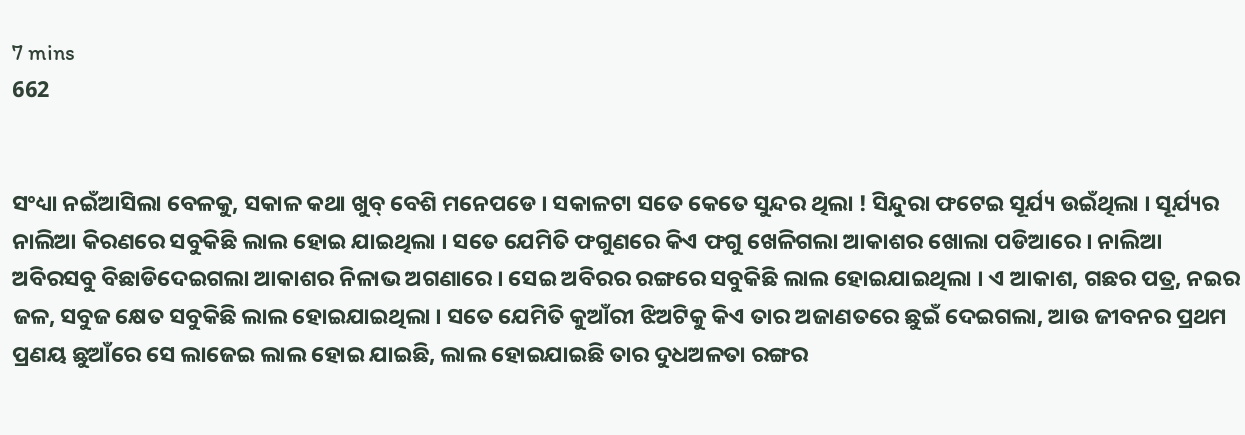7 mins
662


ସଂଧ୍ୟା ନଇଁଆସିଲା ବେଳକୁ, ସକାଳ କଥା ଖୁବ୍ ବେଶି ମନେପଡେ । ସକାଳଟା ସତେ କେତେ ସୁନ୍ଦର ଥିଲା ! ସିନ୍ଦୁରା ଫଟେଇ ସୂର୍ଯ୍ୟ ଉଇଁଥିଲା । ସୂର୍ଯ୍ୟର ନାଲିଆ କିରଣରେ ସବୁକିଛି ଲାଲ ହୋଇ ଯାଇଥିଲା । ସତେ ଯେମିତି ଫଗୁଣରେ କିଏ ଫଗୁ ଖେଳିଗଲା ଆକାଶର ଖୋଲା ପଡିଆରେ । ନାଲିଆ ଅବିରସବୁ ବିଛାଡିଦେଇଗଲା ଆକାଶର ନିଳାଭ ଅଗଣାରେ । ସେଇ ଅବିରର ରଙ୍ଗରେ ସବୁକିଛି ଲାଲ ହୋଇଯାଇଥିଲା । ଏ ଆକାଶ, ଗଛର ପତ୍ର, ନଇର ଜଳ, ସବୁଜ କ୍ଷେତ ସବୁକିଛି ଲାଲ ହୋଇଯାଇଥିଲା । ସତେ ଯେମିତି କୁଆଁରୀ ଝିଅଟିକୁ କିଏ ତାର ଅଜାଣତରେ ଛୁଇଁ ଦେଇଗଲା, ଆଉ ଜୀବନର ପ୍ରଥମ ପ୍ରଣୟ ଛୁଆଁରେ ସେ ଲାଜେଇ ଲାଲ ହୋଇ ଯାଇଛି, ଲାଲ ହୋଇଯାଇଛି ତାର ଦୁଧଅଳତା ରଙ୍ଗର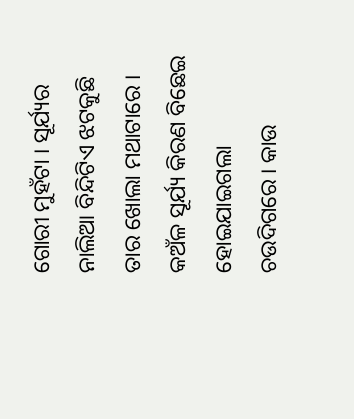ଗୋରୀ ମୁହଁଟା । ସୂର୍ଯ୍ୟର ନାଲିଆ ବିନ୍ଦିଟିଏ ଝଟକୁଛି ତାର ଖୋଲା ମଥାଟାରେ । କଅଁଳ ସୂର୍ଯ୍ୟ କିରଣ ବିଛେଇ ହୋଇଯାଇଗଲା ଚଉଦିଗରେ । କାଉ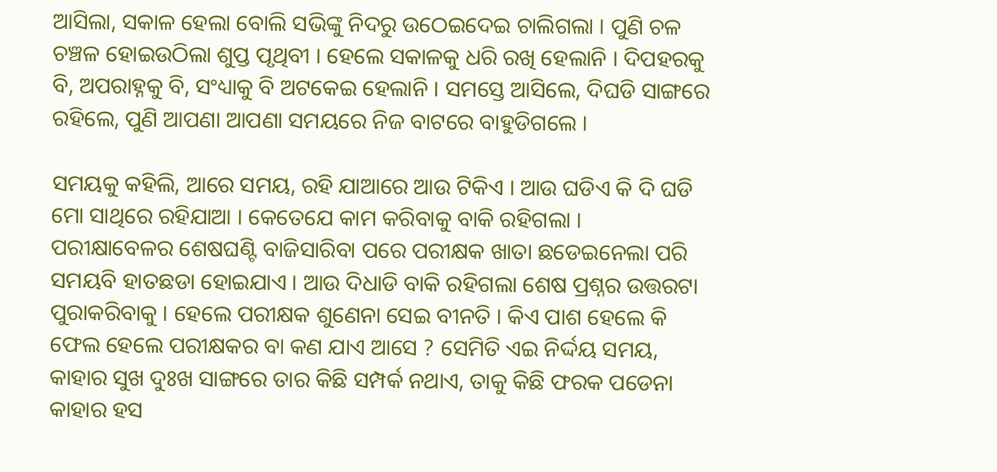ଆସିଲା, ସକାଳ ହେଲା ବୋଲି ସଭିଙ୍କୁ ନିଦରୁ ଉଠେଇଦେଇ ଚାଲିଗଲା । ପୁଣି ଚଳ ଚଞ୍ଚଳ ହୋଇଉଠିଲା ଶୁପ୍ତ ପୃଥିବୀ । ହେଲେ ସକାଳକୁ ଧରି ରଖି ହେଲାନି । ଦିପହରକୁ ବି, ଅପରାହ୍ନକୁ ବି, ସଂଧ୍ୟାକୁ ବି ଅଟକେଇ ହେଲାନି । ସମସ୍ତେ ଆସିଲେ, ଦିଘଡି ସାଙ୍ଗରେ ରହିଲେ, ପୁଣି ଆପଣା ଆପଣା ସମୟରେ ନିଜ ବାଟରେ ବାହୁଡିଗଲେ ।

ସମୟକୁ କହିଲି, ଆରେ ସମୟ, ରହି ଯାଆରେ ଆଉ ଟିକିଏ । ଆଉ ଘଡିଏ କି ଦି ଘଡି ମୋ ସାଥିରେ ରହିଯାଆ । କେତେଯେ କାମ କରିବାକୁ ବାକି ରହିଗଲା । ପରୀକ୍ଷାବେଳର ଶେଷଘଣ୍ଟି ବାଜିସାରିବା ପରେ ପରୀକ୍ଷକ ଖାତା ଛଡେଇନେଲା ପରି ସମୟବି ହାତଛଡା ହୋଇଯାଏ । ଆଉ ଦିଧାଡି ବାକି ରହିଗଲା ଶେଷ ପ୍ରଶ୍ନର ଉତ୍ତରଟା ପୁରାକରିବାକୁ । ହେଲେ ପରୀକ୍ଷକ ଶୁଣେନା ସେଇ ବୀନତି । କିଏ ପାଶ ହେଲେ କି ଫେଲ ହେଲେ ପରୀକ୍ଷକର ବା କଣ ଯାଏ ଆସେ ? ସେମିତି ଏଇ ନିର୍ଦ୍ଦୟ ସମୟ, କାହାର ସୁଖ ଦୁଃଖ ସାଙ୍ଗରେ ତାର କିଛି ସମ୍ପର୍କ ନଥାଏ, ତାକୁ କିଛି ଫରକ ପଡେନା କାହାର ହସ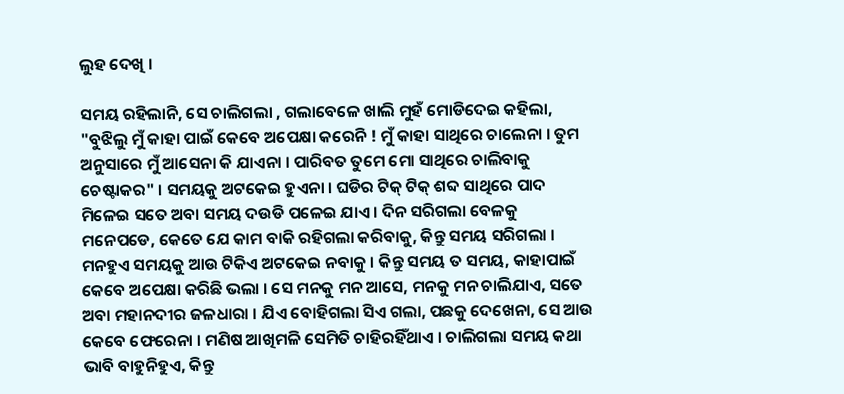ଲୁହ ଦେଖି ।

ସମୟ ରହିଲାନି, ସେ ଚାଲିଗଲା , ଗଲାବେଳେ ଖାଲି ମୁହଁ ମୋଡିଦେଇ କହିଲା, "ବୁଝିଲୁ ମୁଁ କାହା ପାଇଁ କେବେ ଅପେକ୍ଷା କରେନି ! ମୁଁ କାହା ସାଥିରେ ଚାଲେନା । ତୁମ ଅନୁସାରେ ମୁଁ ଆସେନା କି ଯାଏନା । ପାରିବତ ତୁମେ ମୋ ସାଥିରେ ଚାଲିବାକୁ ଚେଷ୍ଟାକର" । ସମୟକୁ ଅଟକେଇ ହୁଏନା । ଘଡିର ଟିକ୍ ଟିକ୍ ଶବ୍ଦ ସାଥିରେ ପାଦ ମିଳେଇ ସତେ ଅବା ସମୟ ଦଉଡି ପଳେଇ ଯାଏ । ଦିନ ସରିଗଲା ବେଳକୁ ମନେପଡେ, କେତେ ଯେ କାମ ବାକି ରହିଗଲା କରିବାକୁ, କିନ୍ତୁ ସମୟ ସରିଗଲା । ମନହୁଏ ସମୟକୁ ଆଉ ଟିକିଏ ଅଟକେଇ ନବାକୁ । କିନ୍ତୁ ସମୟ ତ ସମୟ, କାହାପାଇଁ କେବେ ଅପେକ୍ଷା କରିଛି ଭଲା । ସେ ମନକୁ ମନ ଆସେ, ମନକୁ ମନ ଚାଲିଯାଏ, ସତେ ଅବା ମହାନଦୀର ଜଳଧାରା । ଯିଏ ବୋହିଗଲା ସିଏ ଗଲା, ପଛକୁ ଦେଖେନା, ସେ ଆଉ କେବେ ଫେରେନା । ମଣିଷ ଆଖିମଳି ସେମିତି ଚାହିରହିଁଥାଏ । ଚାଲିଗଲା ସମୟ କଥା ଭାବି ବାହୁନିହୁଏ, କିନ୍ତୁ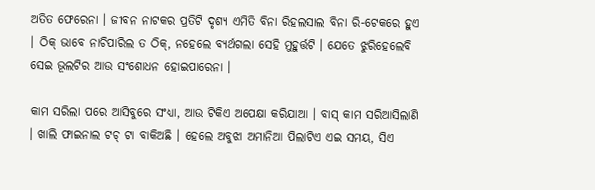ଅତିତ ଫେରେନା । ଜୀବନ ନାଟକର ପ୍ରତିଟି ଦୃଶ୍ୟ ଏମିତି ବିନା ରିହଲସାଲ ବିନା ରି-ଟେକରେ ହୁଏ । ଠିକ୍ ଭାବେ ନାଚିପାରିଲ ତ ଠିକ୍, ନହେଲେ ବ୍ୟର୍ଥଗଲା ସେହି ମୁହୁର୍ତ୍ତଟି । ଯେତେ ଝୁରିହେଲେବି ସେଇ ଭୂଲଟିର ଆଉ ସଂଶୋଧନ ହୋଇପାରେନା ।

କାମ ସରିଲା ପରେ ଆସିବୁରେ ସଂଧ୍ୟା, ଆଉ ଟିକିଏ ଅପେକ୍ଷା କରିଯାଆ । ବାସ୍ କାମ ସରିଆସିଲାଣି । ଖାଲି ଫାଇନାଲ ଟଚ୍ ଟା ବାକିଅଛି । ହେଲେ ଅବୁଝା ଅମାନିଆ ପିଲାଟିଏ ଏଇ ସମୟ, ସିଏ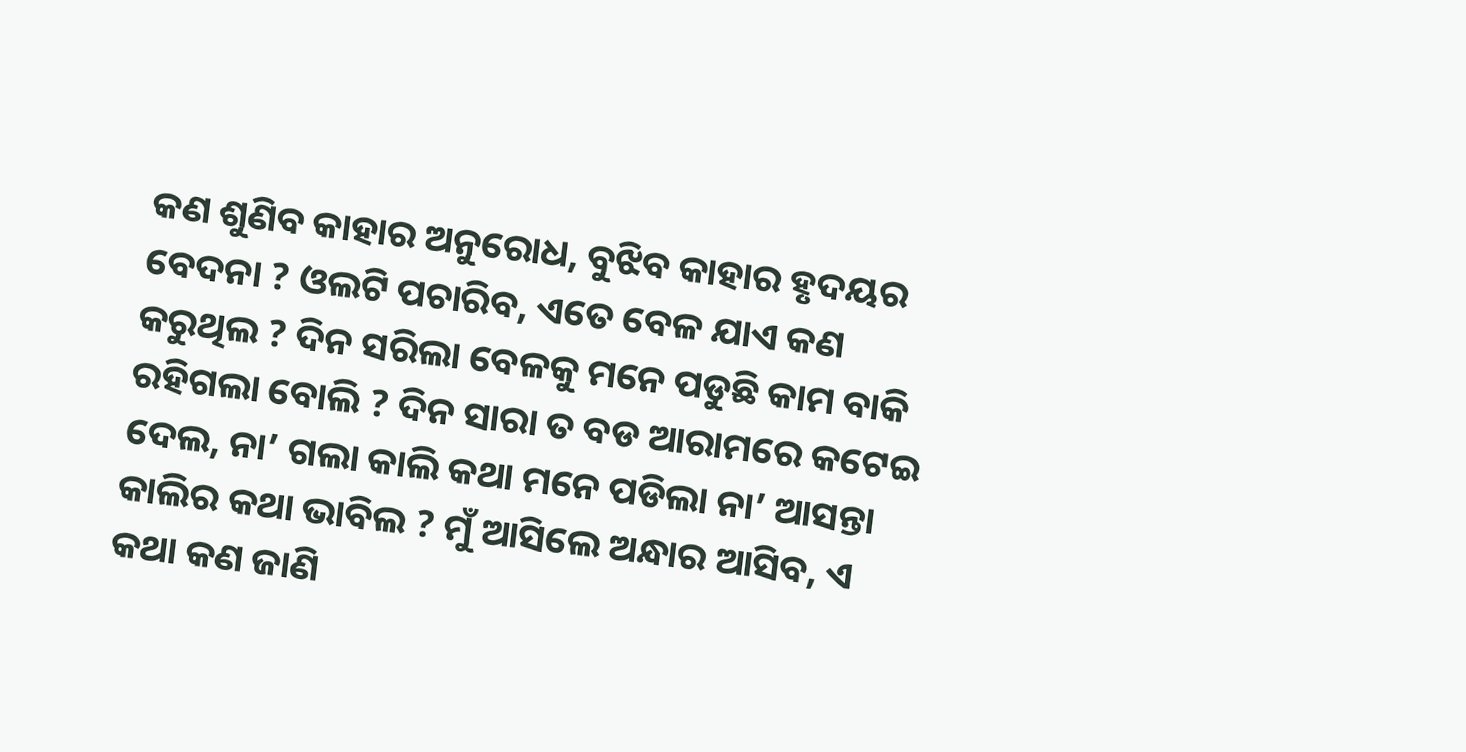କଣ ଶୁଣିବ କାହାର ଅନୁରୋଧ, ବୁଝିବ କାହାର ହୃଦୟର ବେଦନା ? ଓଲଟି ପଚାରିବ, ଏତେ ବେଳ ଯାଏ କଣ କରୁଥିଲ ? ଦିନ ସରିଲା ବେଳକୁ ମନେ ପଡୁଛି କାମ ବାକି ରହିଗଲା ବୋଲି ? ଦିନ ସାରା ତ ବଡ ଆରାମରେ କଟେଇ ଦେଲ, ନା’ ଗଲା କାଲି କଥା ମନେ ପଡିଲା ନା’ ଆସନ୍ତା କାଲିର କଥା ଭାବିଲ ? ମୁଁ ଆସିଲେ ଅନ୍ଧାର ଆସିବ, ଏ କଥା କଣ ଜାଣି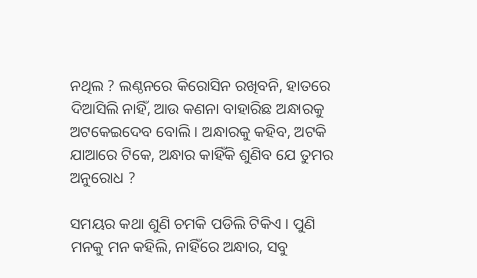ନଥିଲ ? ଲଣ୍ଠନରେ କିରୋସିନ ରଖିବନି, ହାତରେ ଦିଆସିଲି ନାହିଁ, ଆଉ କଣନା ବାହାରିଛ ଅନ୍ଧାରକୁ ଅଟକେଇଦେବ ବୋଲି । ଅନ୍ଧାରକୁ କହିବ, ଅଟକି ଯାଆରେ ଟିକେ, ଅନ୍ଧାର କାହିଁକି ଶୁଣିବ ଯେ ତୁମର ଅନୁରୋଧ ?

ସମୟର କଥା ଶୁଣି ଚମକି ପଡିଲି ଟିକିଏ । ପୁଣି ମନକୁ ମନ କହିଲି, ନାହିଁରେ ଅନ୍ଧାର, ସବୁ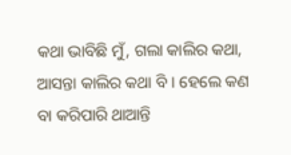କଥା ଭାବିଛି ମୁଁ, ଗଲା କାଲିର କଥା, ଆସନ୍ତା କାଲିର କଥା ବି । ହେଲେ କଣ ବା କରିପାରି ଥାଆନ୍ତି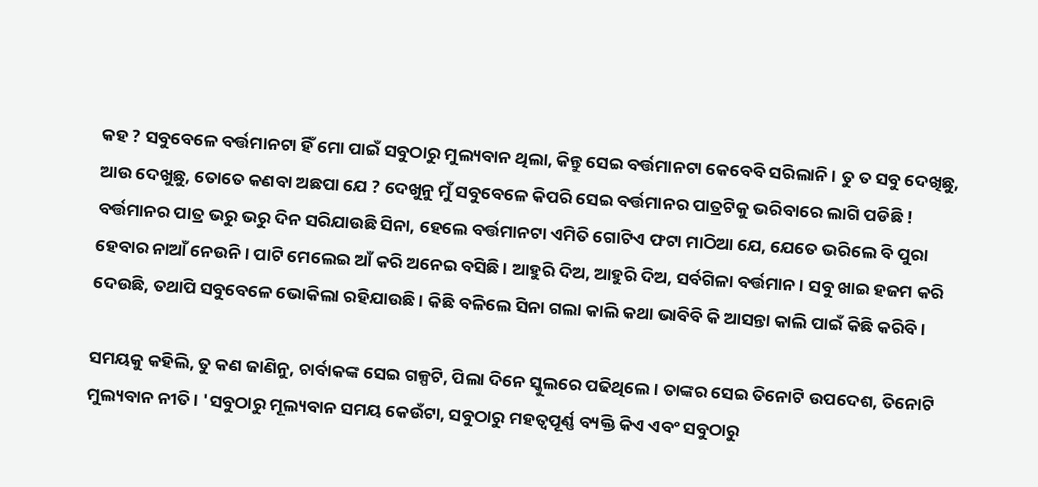କହ ? ସବୁବେଳେ ବର୍ତ୍ତମାନଟା ହିଁ ମୋ ପାଇଁ ସବୁଠାରୁ ମୁଲ୍ୟବାନ ଥିଲା, କିନ୍ତୁ ସେଇ ବର୍ତ୍ତମାନଟା କେବେବି ସରିଲାନି । ତୁ ତ ସବୁ ଦେଖିଛୁ, ଆଉ ଦେଖୁଛୁ, ତୋତେ କଣବା ଅଛପା ଯେ ? ଦେଖୁନୁ ମୁଁ ସବୁବେଳେ କିପରି ସେଇ ବର୍ତ୍ତମାନର ପାତ୍ରଟିକୁ ଭରିବାରେ ଲାଗି ପଡିଛି ! ବର୍ତ୍ତମାନର ପାତ୍ର ଭରୁ ଭରୁ ଦିନ ସରିଯାଉଛି ସିନା, ହେଲେ ବର୍ତ୍ତମାନଟା ଏମିତି ଗୋଟିଏ ଫଟା ମାଠିଆ ଯେ, ଯେତେ ଭରିଲେ ବି ପୁରା ହେବାର ନାଆଁ ନେଉନି । ପାଟି ମେଲେଇ ଆଁ କରି ଅନେଇ ବସିଛି । ଆହୁରି ଦିଅ, ଆହୁରି ଦିଅ, ସର୍ବଗିଳା ବର୍ତ୍ତମାନ । ସବୁ ଖାଇ ହଜମ କରି ଦେଉଛି, ତଥାପି ସବୁବେଳେ ଭୋକିଲା ରହିଯାଉଛି । କିଛି ବଳିଲେ ସିନା ଗଲା କାଲି କଥା ଭାବିବି କି ଆସନ୍ତା କାଲି ପାଇଁ କିଛି କରିବି ।

ସମୟକୁ କହିଲି, ତୁ କଣ ଜାଣିନୁ, ଚାର୍ବାକଙ୍କ ସେଇ ଗଳ୍ପଟି, ପିଲା ଦିନେ ସ୍କୁଲରେ ପଢିଥିଲେ । ତାଙ୍କର ସେଇ ତିନୋଟି ଉପଦେଶ, ତିନୋଟି ମୁଲ୍ୟବାନ ନୀତି । 'ସବୁଠାରୁ ମୂଲ୍ୟବାନ ସମୟ କେଉଁଟା, ସବୁଠାରୁ ମହତ୍ୱପୂର୍ଣ୍ଣ ବ୍ୟକ୍ତି କିଏ ଏବଂ ସବୁଠାରୁ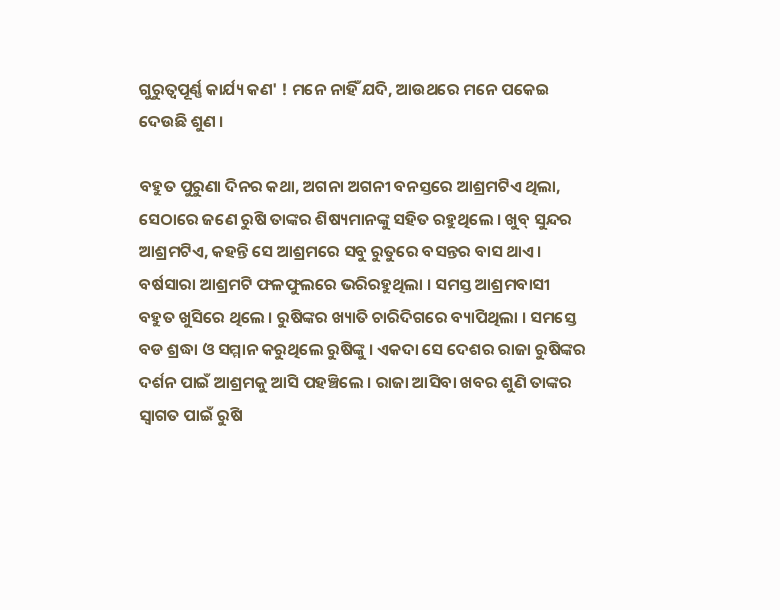ଗୁରୁତ୍ୱପୂର୍ଣ୍ଣ କାର୍ଯ୍ୟ କଣ' ! ମନେ ନାହିଁ ଯଦି, ଆଉଥରେ ମନେ ପକେଇ ଦେଉଛି ଶୁଣ ।

ବହୁତ ପୁରୁଣା ଦିନର କଥା, ଅଗନା ଅଗନୀ ବନସ୍ତରେ ଆଶ୍ରମଟିଏ ଥିଲା, ସେଠାରେ ଜଣେ ରୁଷି ତାଙ୍କର ଶିଷ୍ୟମାନଙ୍କୁ ସହିତ ରହୁଥିଲେ । ଖୁବ୍ ସୁନ୍ଦର ଆଶ୍ରମଟିଏ, କହନ୍ତି ସେ ଆଶ୍ରମରେ ସବୁ ରୁତୁରେ ବସନ୍ତର ବାସ ଥାଏ । ବର୍ଷସାରା ଆଶ୍ରମଟି ଫଳଫୁଲରେ ଭରିରହୁଥିଲା । ସମସ୍ତ ଆଶ୍ରମବାସୀ ବହୁତ ଖୁସିରେ ଥିଲେ । ରୁଷିଙ୍କର ଖ୍ୟାତି ଚାରିଦିଗରେ ବ୍ୟାପିଥିଲା । ସମସ୍ତେ ବଡ ଶ୍ରଦ୍ଧା ଓ ସମ୍ମାନ କରୁଥିଲେ ରୁଷିଙ୍କୁ । ଏକଦା ସେ ଦେଶର ରାଜା ରୁଷିଙ୍କର ଦର୍ଶନ ପାଇଁ ଆଶ୍ରମକୁ ଆସି ପହଞ୍ଚିଲେ । ରାଜା ଆସିବା ଖବର ଶୁଣି ତାଙ୍କର ସ୍ୱାଗତ ପାଇଁ ରୁଷି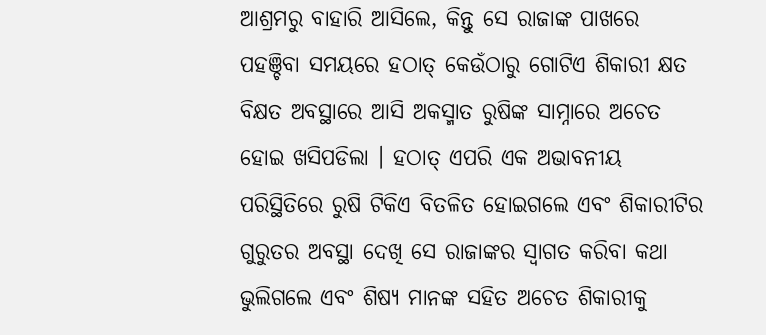ଆଶ୍ରମରୁ ବାହାରି ଆସିଲେ, କିନ୍ତୁ ସେ ରାଜାଙ୍କ ପାଖରେ ପହଞ୍ଚିବା ସମୟରେ ହଠାତ୍ କେଉଁଠାରୁ ଗୋଟିଏ ଶିକାରୀ କ୍ଷତ ବିକ୍ଷତ ଅବସ୍ଥାରେ ଆସି ଅକସ୍ମାତ ରୁଷିଙ୍କ ସାମ୍ନାରେ ଅଚେତ ହୋଇ ଖସିପଡିଲା । ହଠାତ୍ ଏପରି ଏକ ଅଭାବନୀୟ ପରିସ୍ଥିତିରେ ରୁଷି ଟିକିଏ ବିତଳିତ ହୋଇଗଲେ ଏବଂ ଶିକାରୀଟିର ଗୁରୁତର ଅବସ୍ଥା ଦେଖି ସେ ରାଜାଙ୍କର ସ୍ୱାଗତ କରିବା କଥା ଭୁଲିଗଲେ ଏବଂ ଶିଷ୍ୟ ମାନଙ୍କ ସହିତ ଅଚେତ ଶିକାରୀକୁ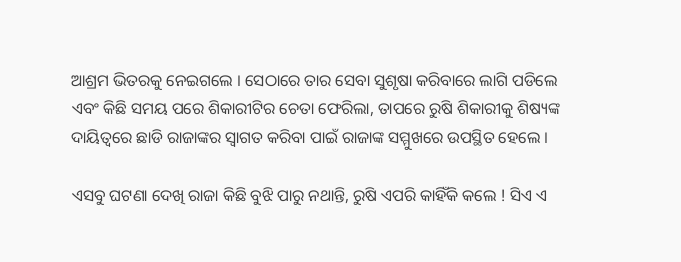ଆଶ୍ରମ ଭିତରକୁ ନେଇଗଲେ । ସେଠାରେ ତାର ସେବା ସୁଶୃଷା କରିବାରେ ଲାଗି ପଡିଲେ ଏବଂ କିଛି ସମୟ ପରେ ଶିକାରୀଟିର ଚେତା ଫେରିଲା, ତାପରେ ରୁଷି ଶିକାରୀକୁ ଶିଷ୍ୟଙ୍କ ଦାୟିତ୍ୱରେ ଛାଡି ରାଜାଙ୍କର ସ୍ୱାଗତ କରିବା ପାଇଁ ରାଜାଙ୍କ ସମ୍ମୁଖରେ ଉପସ୍ଥିତ ହେଲେ ।

ଏସବୁ ଘଟଣା ଦେଖି ରାଜା କିଛି ବୁଝି ପାରୁ ନଥାନ୍ତି, ରୁଷି ଏପରି କାହିଁକି କଲେ ! ସିଏ ଏ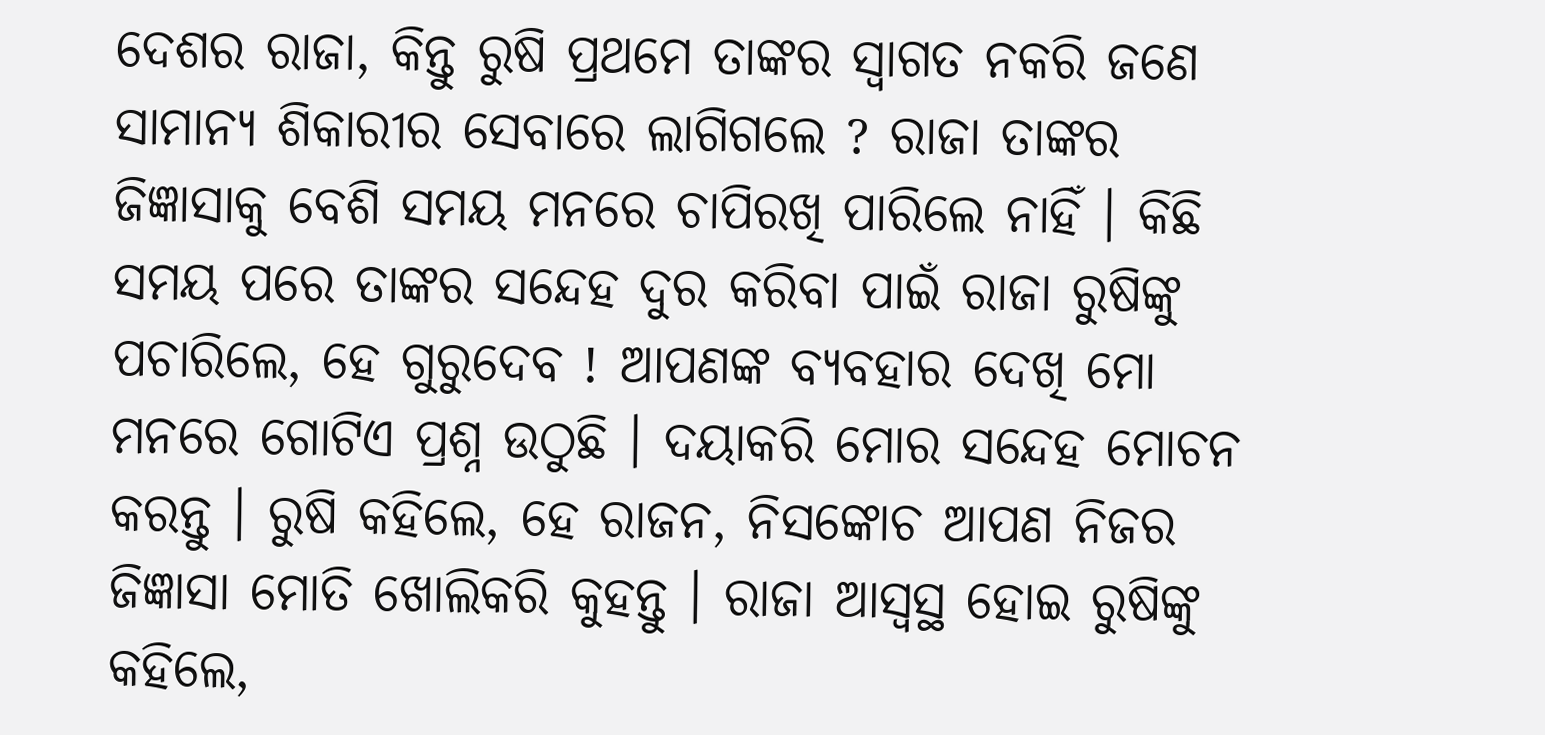ଦେଶର ରାଜା, କିନ୍ତୁ ରୁଷି ପ୍ରଥମେ ତାଙ୍କର ସ୍ୱାଗତ ନକରି ଜଣେ ସାମାନ୍ୟ ଶିକାରୀର ସେବାରେ ଲାଗିଗଲେ ? ରାଜା ତାଙ୍କର ଜିଜ୍ଞାସାକୁ ବେଶି ସମୟ ମନରେ ଚାପିରଖି ପାରିଲେ ନାହିଁ । କିଛି ସମୟ ପରେ ତାଙ୍କର ସନ୍ଦେହ ଦୁର କରିବା ପାଇଁ ରାଜା ରୁଷିଙ୍କୁ ପଚାରିଲେ, ହେ ଗୁରୁଦେବ ! ଆପଣଙ୍କ ବ୍ୟବହାର ଦେଖି ମୋ ମନରେ ଗୋଟିଏ ପ୍ରଶ୍ନ ଉଠୁଛି । ଦୟାକରି ମୋର ସନ୍ଦେହ ମୋଚନ କରନ୍ତୁ । ରୁଷି କହିଲେ, ହେ ରାଜନ, ନିସଙ୍କୋଚ ଆପଣ ନିଜର ଜିଜ୍ଞାସା ମୋତି ଖୋଲିକରି କୁହନ୍ତୁ । ରାଜା ଆସ୍ୱସ୍ଥ ହୋଇ ରୁଷିଙ୍କୁ କହିଲେ,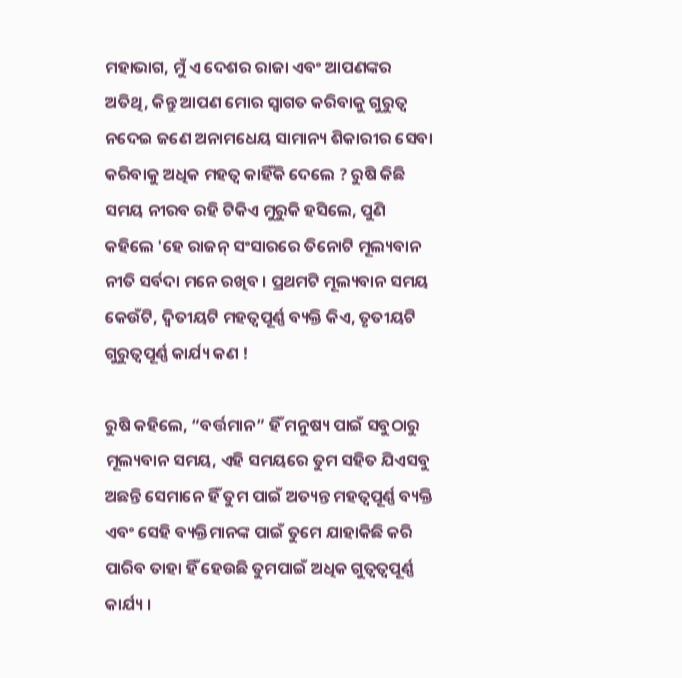ମହାଭାଗ, ମୁଁ ଏ ଦେଶର ରାଜା ଏବଂ ଆପଣଙ୍କର ଅତିଥି, କିନ୍ତୁ ଆପଣ ମୋର ସ୍ୱାଗତ କରିବାକୁ ଗୁରୁତ୍ୱ ନଦେଇ ଜଣେ ଅନାମଧେୟ ସାମାନ୍ୟ ଶିକାରୀର ସେବା କରିବାକୁ ଅଧିକ ମହତ୍ୱ କାହିଁକି ଦେଲେ ? ରୁଷି କିଛି ସମୟ ନୀରବ ରହି ଟିକିଏ ମୁରୁକି ହସିଲେ, ପୁଣି କହିଲେ 'ହେ ରାଜନ୍ ସଂସାରରେ ତିନୋଟି ମୂଲ୍ୟବାନ ନୀତି ସର୍ବଦା ମନେ ରଖିବ । ପ୍ରଥମଟି ମୂଲ୍ୟବାନ ସମୟ କେଉଁଟି, ଦ୍ଵିତୀୟଟି ମହତ୍ୱପୂର୍ଣ୍ଣ ବ୍ୟକ୍ତି କିଏ, ତୃତୀୟଟି ଗୁରୁତ୍ୱପୂର୍ଣ୍ଣ କାର୍ଯ୍ୟ କଣ !

ରୁଷି କହିଲେ, “ବର୍ତ୍ତମାନ” ହିଁ ମନୁଷ୍ୟ ପାଇଁ ସବୁଠାରୁ ମୂଲ୍ୟବାନ ସମୟ, ଏହି ସମୟରେ ତୁମ ସହିତ ଯିଏସବୁ ଅଛନ୍ତି ସେମାନେ ହିଁ ତୁମ ପାଇଁ ଅତ୍ୟନ୍ତ ମହତ୍ୱପୂର୍ଣ୍ଣ ବ୍ୟକ୍ତି ଏବଂ ସେହି ବ୍ୟକ୍ତିମାନଙ୍କ ପାଇଁ ତୁମେ ଯାହାକିଛି କରି ପାରିବ ତାହା ହିଁ ହେଉଛି ତୁମପାଇଁ ଅଧିକ ଗୁତ୍ୱତ୍ୱପୂର୍ଣ୍ଣ କାର୍ଯ୍ୟ ।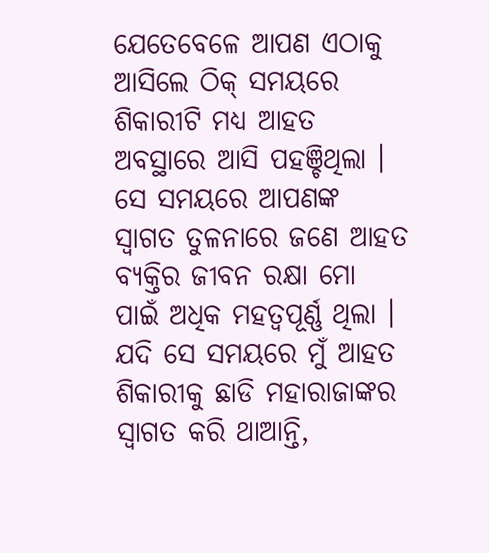ଯେତେବେଳେ ଆପଣ ଏଠାକୁ ଆସିଲେ ଠିକ୍ ସମୟରେ ଶିକାରୀଟି ମଧ୍ୟ ଆହତ ଅବସ୍ଥାରେ ଆସି ପହଞ୍ଚିଥିଲା । ସେ ସମୟରେ ଆପଣଙ୍କ ସ୍ୱାଗତ ତୁଳନାରେ ଜଣେ ଆହତ ବ୍ୟକ୍ତିର ଜୀବନ ରକ୍ଷା ମୋ ପାଇଁ ଅଧିକ ମହତ୍ୱପୂର୍ଣ୍ଣ ଥିଲା । ଯଦି ସେ ସମୟରେ ମୁଁ ଆହତ ଶିକାରୀକୁ ଛାଡି ମହାରାଜାଙ୍କର ସ୍ୱାଗତ କରି ଥାଆନ୍ତି,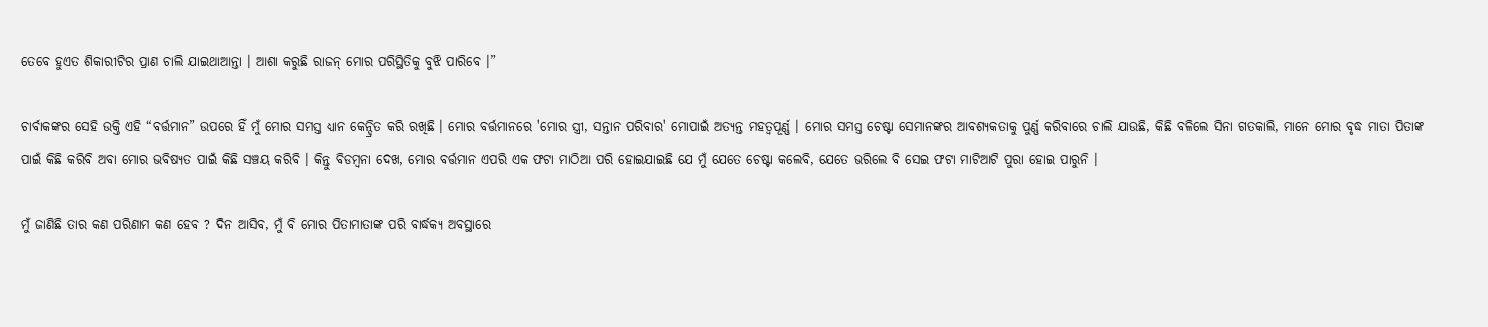ତେବେ ହୁଏତ ଶିକାରୀଟିର ପ୍ରାଣ ଚାଲି ଯାଇଥାଆନ୍ତା । ଆଶା କରୁଛି ରାଜନ୍ ମୋର ପରିସ୍ଥିତିକୁ ବୁଝି ପାରିବେ ।”

ଚାର୍ବାକଙ୍କର ସେହି ଉକ୍ତି ଏହି “ବର୍ତ୍ତମାନ” ଉପରେ ହିଁ ମୁଁ ମୋର ସମସ୍ତ ଧ୍ୟାନ କେନ୍ଦ୍ରିତ କରି ରଖିଛି । ମୋର ବର୍ତ୍ତମାନରେ 'ମୋର ସ୍ତ୍ରୀ, ସନ୍ତାନ ପରିବାର' ମୋପାଇଁ ଅତ୍ୟନ୍ତ ମହତ୍ୱପୂର୍ଣ୍ଣ । ମୋର ସମସ୍ତ ଚେଷ୍ଟା ସେମାନଙ୍କର ଆବଶ୍ୟକତାକୁ ପୁର୍ଣ୍ଣ କରିବାରେ ଚାଲି ଯାଉଛି, କିଛି ବଳିଲେ ସିନା ଗତକାଲି, ମାନେ ମୋର ବୃଦ୍ଧ ମାତା ପିତାଙ୍କ ପାଇଁ କିଛି କରିବି ଅବା ମୋର ଭବିଷ୍ୟତ ପାଇଁ କିଛି ସଞ୍ଚୟ କରିବି । କିନ୍ତୁ ବିଡମ୍ବନା ଦେଖ, ମୋର ବର୍ତ୍ତମାନ ଏପରି ଏକ ଫଟା ମାଠିଆ ପରି ହୋଇଯାଇଛି ଯେ ମୁଁ ଯେତେ ଚେଷ୍ଟା କଲେବି, ଯେତେ ଭରିଲେ ବି ସେଇ ଫଟା ମାଟିଆଟି ପୁରା ହୋଇ ପାରୁନି ।

ମୁଁ ଜାଣିଛି ତାର କଣ ପରିଣାମ କଣ ହେବ ? ଦିନ ଆସିବ, ମୁଁ ବି ମୋର ପିତାମାତାଙ୍କ ପରି ବାର୍ଦ୍ଧକ୍ୟ ଅବସ୍ଥାରେ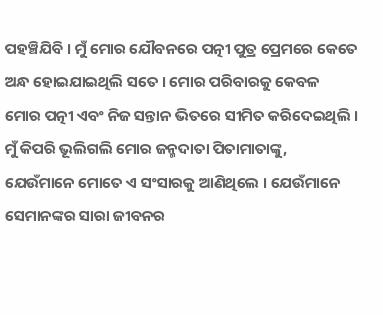ପହଞ୍ଚିଯିବି । ମୁଁ ମୋର ଯୌବନରେ ପତ୍ନୀ ପୁତ୍ର ପ୍ରେମରେ କେତେ ଅନ୍ଧ ହୋଇଯାଇଥିଲି ସତେ । ମୋର ପରିବାରକୁ କେବଳ ମୋର ପତ୍ନୀ ଏବଂ ନିଜ ସନ୍ତାନ ଭିତରେ ସୀମିତ କରିଦେଇଥିଲି । ମୁଁ କିପରି ଭୂଲିଗଲି ମୋର ଜନ୍ମଦାତା ପିତାମାତାଙ୍କୁ, ଯେଉଁମାନେ ମୋତେ ଏ ସଂସାରକୁ ଆଣିଥିଲେ । ଯେଉଁମାନେ ସେମାନଙ୍କର ସାରା ଜୀବନର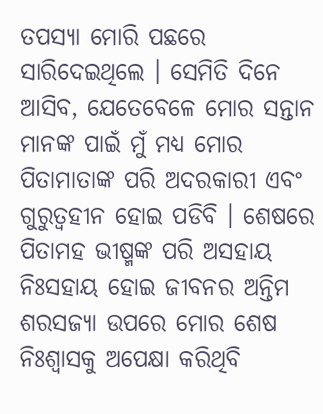ତପସ୍ୟା ମୋରି ପଛରେ ସାରିଦେଇଥିଲେ । ସେମିତି ଦିନେ ଆସିବ, ଯେତେବେଳେ ମୋର ସନ୍ତାନ ମାନଙ୍କ ପାଇଁ ମୁଁ ମଧ୍ୟ ମୋର ପିତାମାତାଙ୍କ ପରି ଅଦରକାରୀ ଏବଂ ଗୁରୁତ୍ୱହୀନ ହୋଇ ପଡିବି । ଶେଷରେ ପିତାମହ ଭୀଷ୍ମଙ୍କ ପରି ଅସହାୟ ନିଃସହାୟ ହୋଇ ଜୀବନର ଅନ୍ତିମ ଶରସଜ୍ୟା ଉପରେ ମୋର ଶେଷ ନିଃଶ୍ଵାସକୁ ଅପେକ୍ଷା କରିଥିବି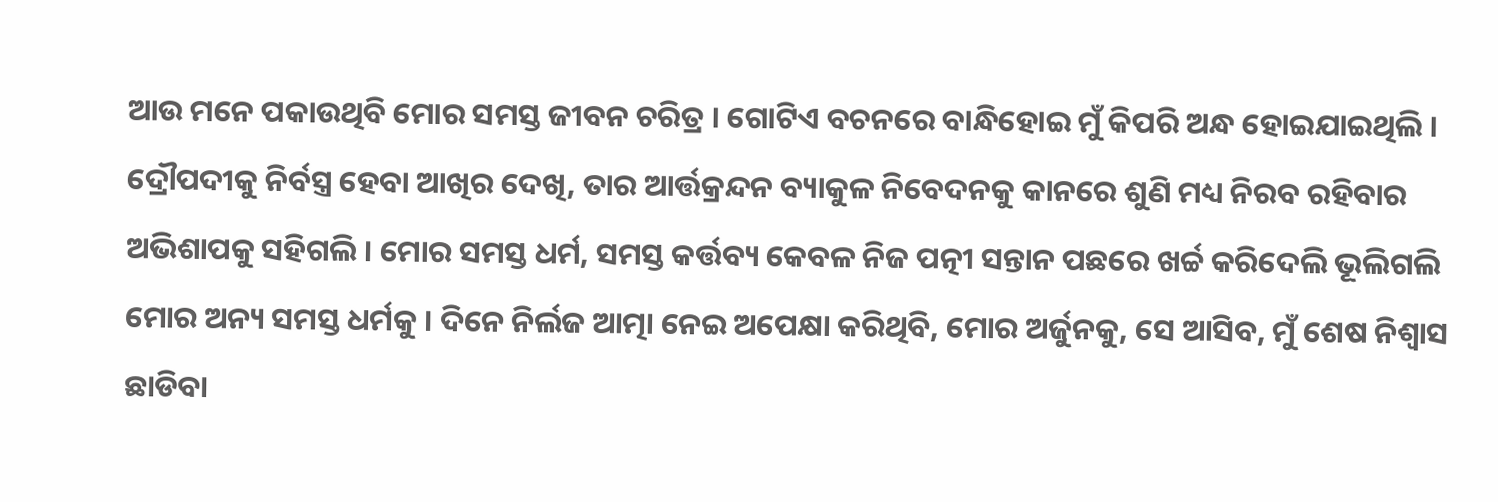ଆଉ ମନେ ପକାଉଥିବି ମୋର ସମସ୍ତ ଜୀବନ ଚରିତ୍ର । ଗୋଟିଏ ବଚନରେ ବାନ୍ଧିହୋଇ ମୁଁ କିପରି ଅନ୍ଧ ହୋଇଯାଇଥିଲି । ଦ୍ରୌପଦୀକୁ ନିର୍ବସ୍ତ୍ର ହେବା ଆଖିର ଦେଖି, ତାର ଆର୍ତ୍ତକ୍ରନ୍ଦନ ବ୍ୟାକୁଳ ନିବେଦନକୁ କାନରେ ଶୁଣି ମଧ୍ୟ ନିରବ ରହିବାର ଅଭିଶାପକୁ ସହିଗଲି । ମୋର ସମସ୍ତ ଧର୍ମ, ସମସ୍ତ କର୍ତ୍ତବ୍ୟ କେବଳ ନିଜ ପତ୍ନୀ ସନ୍ତାନ ପଛରେ ଖର୍ଚ୍ଚ କରିଦେଲି ଭୂଲିଗଲି ମୋର ଅନ୍ୟ ସମସ୍ତ ଧର୍ମକୁ । ଦିନେ ନିର୍ଲଜ ଆତ୍ମା ନେଇ ଅପେକ୍ଷା କରିଥିବି, ମୋର ଅର୍ଜୁନକୁ, ସେ ଆସିବ, ମୁଁ ଶେଷ ନିଶ୍ୱାସ ଛାଡିବା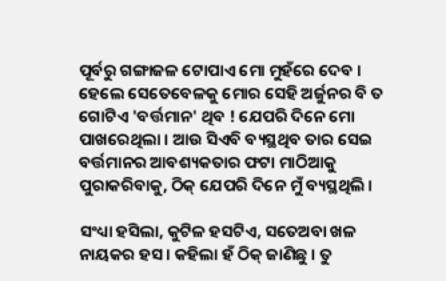ପୂର୍ବରୁ ଗଙ୍ଗାଜଳ ଟୋପାଏ ମୋ ମୁହଁରେ ଦେବ । ହେଲେ ସେତେବେଳକୁ ମୋର ସେହି ଅର୍ଜୁନର ବି ତ ଗୋଟିଏ 'ବର୍ତ୍ତମାନ' ଥିବ ! ଯେପରି ଦିନେ ମୋ ପାଖରେଥିଲା । ଆଉ ସିଏବି ବ୍ୟସ୍ଥଥିବ ତାର ସେଇ ବର୍ତ୍ତମାନର ଆବଶ୍ୟକତାର ଫଟା ମାଠିଆକୁ ପୁରାକରିବାକୁ, ଠିକ୍ ଯେପରି ଦିନେ ମୁଁ ବ୍ୟସ୍ଥଥିଲି ।

ସଂଧ୍ୟା ହସିଲା, କୁଟିଳ ହସଟିଏ, ସତେଅବା ଖଳ ନାୟକର ହସ । କହିଲା ହଁ ଠିକ୍ ଜାଣିଛୁ । ତୁ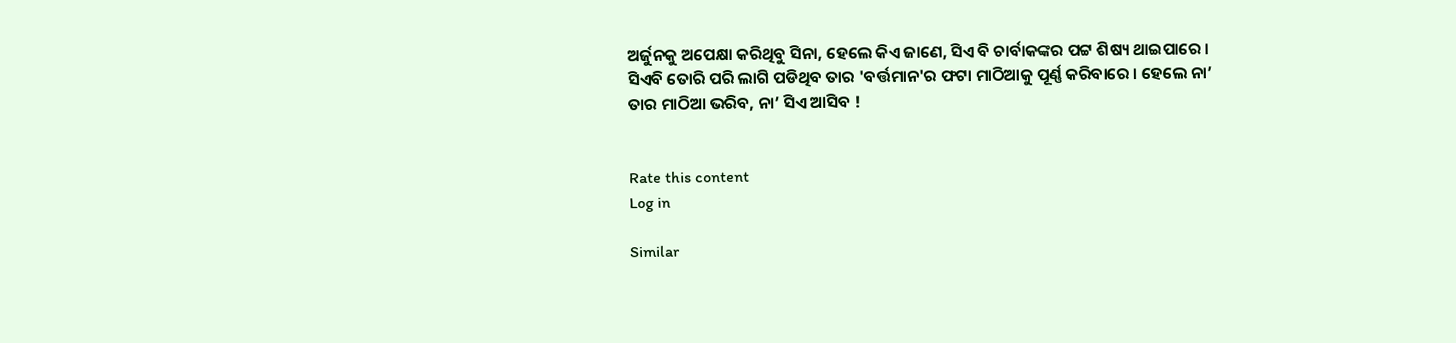ଅର୍ଜୁନକୁ ଅପେକ୍ଷା କରିଥିବୁ ସିନା, ହେଲେ କିଏ ଜାଣେ, ସିଏ ବି ଚାର୍ବାକଙ୍କର ପଟ୍ଟ ଶିଷ୍ୟ ଥାଇପାରେ । ସିଏବି ତୋରି ପରି ଲାଗି ପଡିଥିବ ତାର 'ବର୍ତ୍ତମାନ'ର ଫଟା ମାଠିଆକୁ ପୂର୍ଣ୍ଣ କରିବାରେ । ହେଲେ ନା’ ତାର ମାଠିଆ ଭରିବ, ନା’ ସିଏ ଆସିବ !


Rate this content
Log in

Similar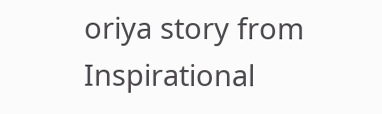oriya story from Inspirational